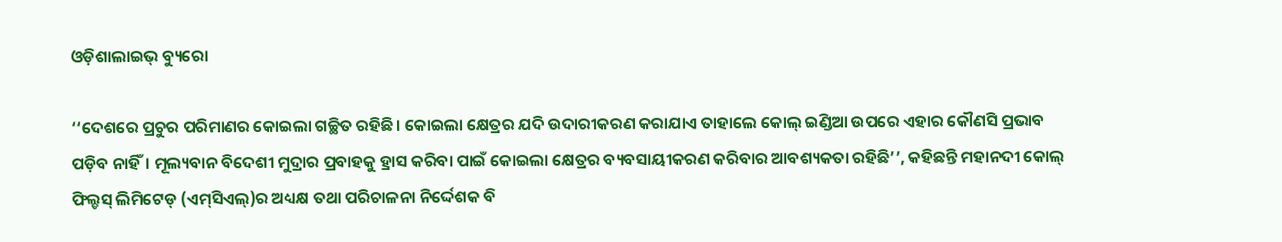ଓଡ଼ିଶାଲାଇଭ୍‌ ବ୍ୟୁରୋ

‘‘ଦେଶରେ ପ୍ରଚୁର ପରିମାଣର କୋଇଲା ଗଚ୍ଛିତ ରହିଛି। କୋଇଲା କ୍ଷେତ୍ରର ଯଦି ଉଦାରୀକରଣ କରାଯାଏ ତାହାଲେ କୋଲ୍‌ ଇଣ୍ଡିଆ ଉପରେ ଏହାର କୌଣସି ପ୍ରଭାବ ପଡ଼ିବ ନାହିଁ। ମୂଲ୍ୟବାନ ବିଦେଶୀ ମୁଦ୍ରାର ପ୍ରବାହକୁ ହ୍ରାସ କରିବା ପାଇଁ କୋଇଲା କ୍ଷେତ୍ରର ବ୍ୟବସାୟୀକରଣ କରିବାର ଆବଶ୍ୟକତା ରହିଛି’’, କହିଛନ୍ତି ମହାନଦୀ କୋଲ୍‌ ଫିଲ୍ଡସ୍‌ ଲିମିଟେଡ୍‌ (ଏମ୍‌ସିଏଲ୍‌)ର ଅଧ୍ୟକ୍ଷ ତଥା ପରିଚାଳନା ନିର୍ଦ୍ଦେଶକ ବି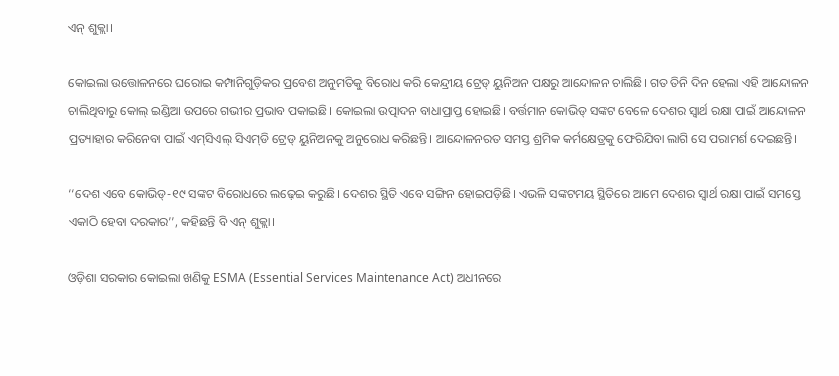ଏନ୍‌ ଶୁକ୍ଲା।

କୋଇଲା ଉତ୍ତୋଳନରେ ଘରୋଇ କମ୍ପାନିଗୁଡ଼ିକର ପ୍ରବେଶ ଅନୁମତିକୁ ବିରୋଧ କରି କେନ୍ଦ୍ରୀୟ ଟ୍ରେଡ୍‌ ୟୁନିଅନ ପକ୍ଷରୁ ଆନ୍ଦୋଳନ ଚାଲିଛି। ଗତ ତିନି ଦିନ ହେଲା ଏହି ଆନ୍ଦୋଳନ ଚାଲିଥିବାରୁ କୋଲ୍‌ ଇଣ୍ଡିଆ ଉପରେ ଗଭୀର ପ୍ରଭାବ ପକାଇଛି। କୋଇଲା ଉତ୍ପାଦନ ବାଧାପ୍ରାପ୍ତ ହୋଇଛି। ବର୍ତ୍ତମାନ କୋଭିଡ୍‌ ସଙ୍କଟ ବେଳେ ଦେଶର ସ୍ୱାର୍ଥ ରକ୍ଷା ପାଇଁ ଆନ୍ଦୋଳନ ପ୍ରତ୍ୟାହାର କରିନେବା ପାଇଁ ଏମ୍‌ସିଏଲ୍‌ ସିଏମ୍‌ଡି ଟ୍ରେଡ୍‌ ୟୁନିଅନକୁ ଅନୁରୋଧ କରିଛନ୍ତି। ଆନ୍ଦୋଳନରତ ସମସ୍ତ ଶ୍ରମିକ କର୍ମକ୍ଷେତ୍ରକୁ ଫେରିଯିବା ଲାଗି ସେ ପରାମର୍ଶ ଦେଇଛନ୍ତି।

‘‘ଦେଶ ଏବେ କୋଭିଡ୍‌-୧୯ ସଙ୍କଟ ବିରୋଧରେ ଲଢ଼େଇ କରୁଛି। ଦେଶର ସ୍ଥିତି ଏବେ ସଙ୍ଗିନ ହୋଇପଡ଼ିଛି। ଏଭଳି ସଙ୍କଟମୟ ସ୍ଥିତିରେ ଆମେ ଦେଶର ସ୍ୱାର୍ଥ ରକ୍ଷା ପାଇଁ ସମସ୍ତେ ଏକାଠି ହେବା ଦରକାର’’, କହିଛନ୍ତି ବି ଏନ୍‌ ଶୁକ୍ଲା।

ଓଡ଼ିଶା ସରକାର କୋଇଲା ଖଣିକୁ ESMA (Essential Services Maintenance Act) ଅଧୀନରେ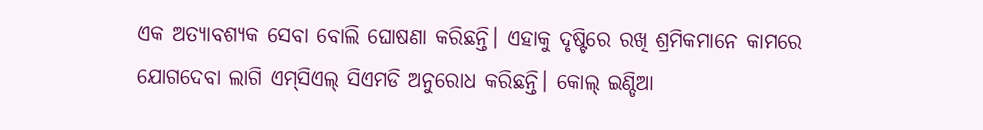ଏକ ଅତ୍ୟାବଶ୍ୟକ ସେବା ବୋଲି ଘୋଷଣା କରିଛନ୍ତି। ଏହାକୁ ଦୃଷ୍ଟିରେ ରଖି ଶ୍ରମିକମାନେ କାମରେ ଯୋଗଦେବା ଲାଗି ଏମ୍‌ସିଏଲ୍‌ ସିଏମଡି ଅନୁରୋଧ କରିଛନ୍ତି। କୋଲ୍‌ ଇଣ୍ଡିଆ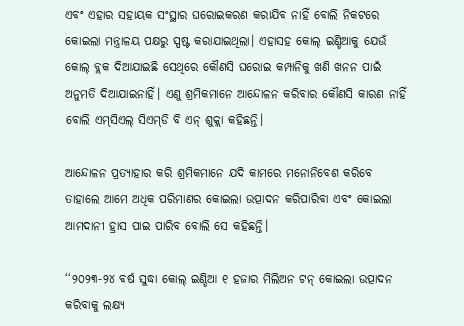ଏବଂ ଏହାର ସହାୟକ ସଂସ୍ଥାର ଘରୋଇକରଣ କରାଯିବ ନାହିଁ ବୋଲି ନିକଟରେ କୋଇଲା ମନ୍ତ୍ରାଳୟ ପକ୍ଷରୁ ସ୍ପଷ୍ଟ କରାଯାଇଥିଲା। ଏହାସହ କୋଲ୍‌ ଇଣ୍ଡିଆକୁ ଯେଉଁ କୋଲ୍‌ ବ୍ଲକ ଦିଆଯାଇଛି ସେଥିରେ କୌଣସି ଘରୋଇ କମ୍ପାନିକୁ ଖଣି ଖନନ ପାଇଁ ଅନୁମତି ଦିଆଯାଇନାହିଁ। ଏଣୁ ଶ୍ରମିକମାନେ ଆନ୍ଦୋଳନ କରିବାର କୌଣସି କାରଣ ନାହିଁ ବୋଲି ଏମ୍‌ସିଏଲ୍‌ ସିଏମ୍‌ଡି ବି ଏନ୍‌ ଶୁକ୍ଲା କହିଛନ୍ତି।

ଆନ୍ଦୋଳନ ପ୍ରତ୍ୟାହାର କରି ଶ୍ରମିକମାନେ ଯଦି କାମରେ ମନୋନିବେଶ କରିବେ ତାହାଲେ ଆମେ ଅଧିକ ପରିମାଣର କୋଇଲା ଉତ୍ପାଦନ କରିପାରିବା ଏବଂ କୋଇଲା ଆମଦାନୀ ହ୍ରାସ ପାଇ ପାରିବ ବୋଲି ସେ କହିଛନ୍ତି।

‘‘୨୦୨୩-୨୪ ବର୍ଷ ସୁଦ୍ଧା କୋଲ୍‌ ଇଣ୍ଡିଆ ୧ ହଜାର ମିଲିଅନ ଟନ୍‌ କୋଇଲା ଉତ୍ପାଦନ କରିବାକୁ ଲକ୍ଷ୍ୟ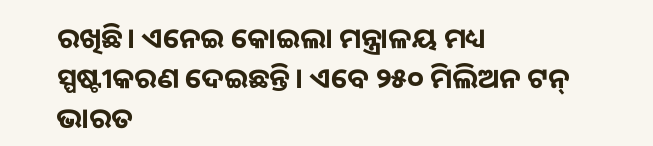ରଖିଛି। ଏନେଇ କୋଇଲା ମନ୍ତ୍ରାଳୟ ମଧ୍ୟ ସ୍ପଷ୍ଟୀକରଣ ଦେଇଛନ୍ତି। ଏବେ ୨୫୦ ମିଲିଅନ ଟନ୍‌ ଭାରତ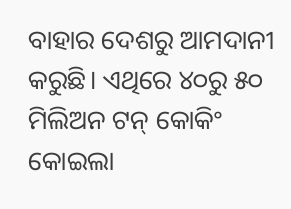ବାହାର ଦେଶରୁ ଆମଦାନୀ କରୁଛି। ଏଥିରେ ୪୦ରୁ ୫୦ ମିଲିଅନ ଟନ୍‌ କୋକିଂ କୋଇଲା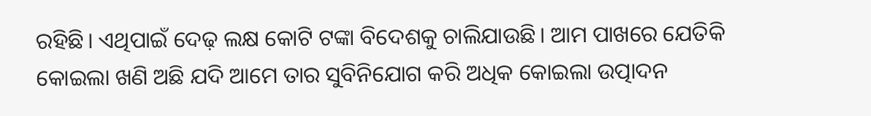ରହିଛି। ଏଥିପାଇଁ ଦେଢ଼ ଲକ୍ଷ କୋଟି ଟଙ୍କା ବିଦେଶକୁ ଚାଲିଯାଉଛି। ଆମ ପାଖରେ ଯେତିକି କୋଇଲା ଖଣି ଅଛି ଯଦି ଆମେ ତାର ସୁବିନିଯୋଗ କରି ଅଧିକ କୋଇଲା ଉତ୍ପାଦନ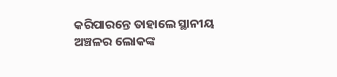କରିପାରନ୍ତେ ତାହାଲେ ସ୍ଥାନୀୟ ଅଞ୍ଚଳର ଲୋକଙ୍କ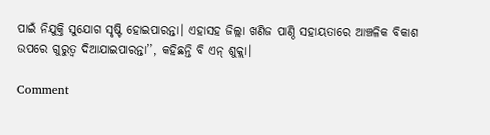ପାଇଁ ନିଯୁକ୍ତି ସୁଯୋଗ ସୃଷ୍ଟି ହୋଇପାରନ୍ତା। ଏହାସହ ଜିଲ୍ଲା ଖଣିଜ ପାଣ୍ଠି ସହାୟତାରେ ଆଞ୍ଚଳିକ ବିକାଶ ଉପରେ ଗୁରୁତ୍ୱ ଦିଆଯାଇପାରନ୍ତା’’, କହିଛନ୍ତି ବି ଏନ୍‌ ଶୁକ୍ଲା।

Comment